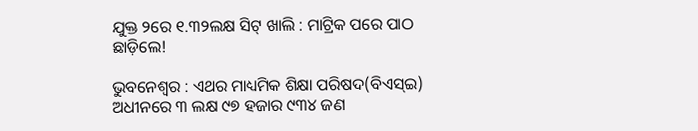ଯୁକ୍ତ ୨ରେ ୧.୩୨ଲକ୍ଷ ସିଟ୍‌ ଖାଲି : ମାଟ୍ରିକ ପରେ ପାଠ ଛାଡ଼ିଲେ!

ଭୁବନେଶ୍ବର : ଏଥର ମାଧ୍ୟମିକ ଶିକ୍ଷା ପରିଷଦ(ବିଏସ୍‌ଇ) ଅଧୀନରେ ୩ ଲକ୍ଷ ୯୭ ହଜାର ୯୩୪ ଜଣ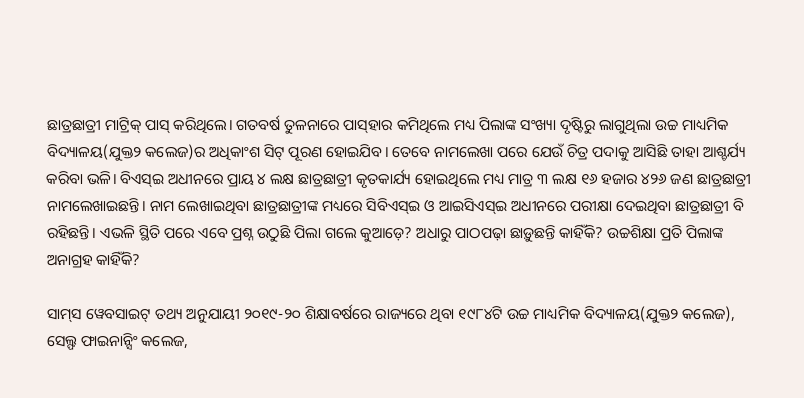ଛାତ୍ରଛାତ୍ରୀ ମାଟ୍ରିକ୍‌ ପାସ୍‌ କରିଥିଲେ। ଗତବର୍ଷ ତୁଳନା‌ରେ ପାସ୍‌ହାର କମିଥିଲେ ମଧ୍ୟ ପିଲାଙ୍କ ସଂଖ୍ୟା ଦୃଷ୍ଟିରୁ ଲାଗୁଥିଲା ଉଚ୍ଚ ମାଧ୍ୟମିକ ବିଦ୍ୟାଳୟ(ଯୁକ୍ତ୨ କଲେଜ)ର ଅଧିକାଂଶ ସିଟ୍‌ ପୂରଣ ହୋଇଯିବ। ତେବେ ନାମଲେଖା ପରେ ଯେଉଁ ଚିତ୍ର ପଦାକୁ ଆସିଛି ତାହା ଆଶ୍ଚର୍ଯ୍ୟ କରିବା ଭଳି। ବିଏସ୍‌ଇ ଅଧୀନରେ ପ୍ରାୟ ୪ ଲକ୍ଷ ଛାତ୍ରଛାତ୍ରୀ କୃତକାର୍ଯ୍ୟ ହୋଇଥିଲେ ମଧ୍ୟ ମାତ୍ର ୩ ଲକ୍ଷ ୧୬ ହଜାର ୪୨୬ ଜଣ ଛାତ୍ରଛାତ୍ରୀ ନାମଲେଖାଇଛନ୍ତି। ନାମ ଲେଖାଇଥିବା ଛାତ୍ରଛାତ୍ରୀଙ୍କ ମଧ୍ୟରେ ସିବିଏସ୍‌ଇ ଓ ଆଇସିଏସ୍‌ଇ ଅଧୀନରେ ପରୀକ୍ଷା ଦେଇଥିବା ଛାତ୍ରଛାତ୍ରୀ ବି ରହିଛନ୍ତି। ଏଭଳି ସ୍ଥିତି ପରେ ଏବେ ପ୍ରଶ୍ନ ଉଠୁଛି ପିଲା‌ ଗଲେ କୁଆଡ଼େ? ଅଧାରୁ ପାଠପଢ଼ା‌ ଛାଡ଼ୁଛନ୍ତି କାହିଁକି? ଉଚ୍ଚଶିକ୍ଷା ପ୍ରତି ପିଲାଙ୍କ ଅନାଗ୍ରହ କାହିଁକି?

ସାମ୍‌ସ ୱେବସାଇଟ୍‌ ତଥ୍ୟ ଅନୁଯାୟୀ ୨୦୧୯-୨୦ ଶିକ୍ଷାବର୍ଷରେ ରାଜ୍ୟରେ ଥିବା ୧୯୮୪ଟି ଉଚ୍ଚ ମାଧ୍ୟମିକ ବିଦ୍ୟାଳୟ(ଯୁକ୍ତ୨ କଲେଜ), ସେଲ୍ଫ ଫାଇନାନ୍ସିଂ କଲେଜ,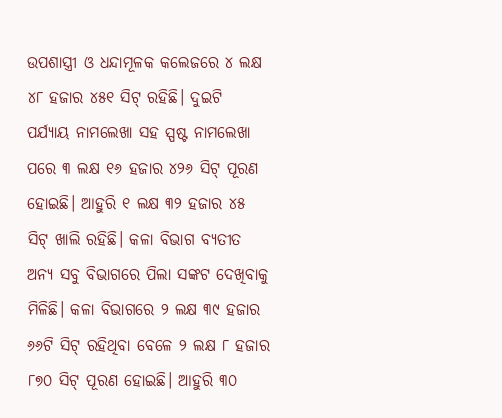ଉପଶାସ୍ତ୍ରୀ ଓ ଧନ୍ଦାମୂଳକ କଲେଜରେ ୪ ଲକ୍ଷ ୪୮ ହଜାର ୪୫୧ ସିଟ୍‌ ରହିଛି। ଦୁଇଟି ପର୍ଯ୍ୟାୟ ନାମଲେଖା ସହ ସ୍ପଷ୍ଟ ନାମଲେଖା ପରେ ୩ ଲକ୍ଷ ୧୬ ହଜାର ୪୨୬ ସିଟ୍‌ ପୂରଣ ହୋଇଛି। ଆହୁରି ୧ ଲକ୍ଷ ୩୨ ହଜାର ୪୫ ସିଟ୍‌ ଖାଲି ରହିଛି। କଳା ବିଭାଗ ବ୍ୟତୀତ ଅନ୍ୟ ସବୁ ବିଭାଗରେ ପିଲା ସଙ୍କଟ ଦେଖିବାକୁ ମିଳିଛି। କଳା ବିଭାଗରେ ୨ ଲକ୍ଷ ୩୯ ହଜାର ୬୬ଟି ସିଟ୍‌ ରହିଥିବା ବେଳେ ୨ ଲକ୍ଷ ୮ ହଜାର ୮୭୦ ସିଟ୍‌ ପୂରଣ ହୋଇଛି। ଆହୁରି ୩୦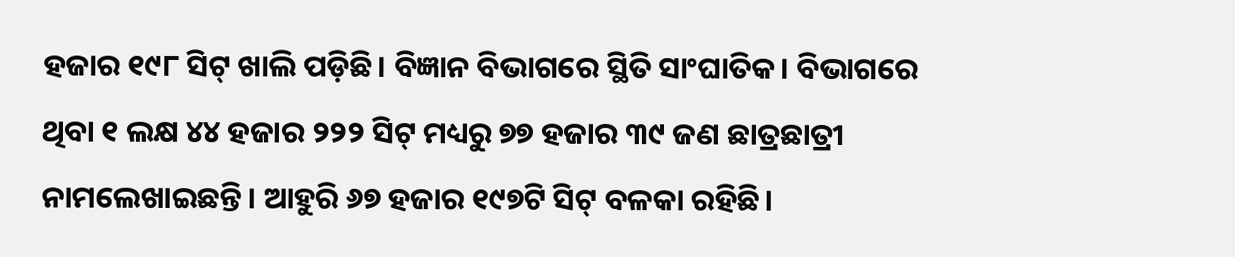ହଜାର ୧୯୮ ସିଟ୍‌ ଖାଲି ପଡ଼ିଛି। ବିଜ୍ଞାନ ବିଭାଗରେ ସ୍ଥିତି ସାଂଘାତିକ। ବିଭାଗରେ ଥିବା ୧ ଲକ୍ଷ ୪୪ ହଜାର ୨୨୨ ସିଟ୍‌ ମଧ୍ୟରୁ ୭୭ ହଜାର ୩୯ ଜଣ ଛାତ୍ରଛାତ୍ରୀ ନାମଲେଖାଇଛନ୍ତି। ଆହୁରି ୬୭ ହଜାର ୧୯୭ଟି ସିଟ୍‌ ବଳକା ରହିଛି।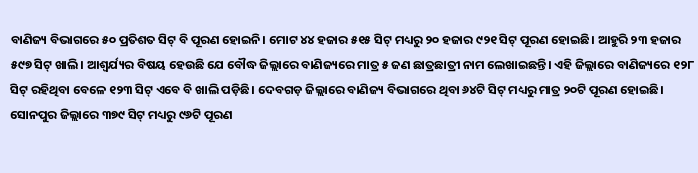ବାଣିଜ୍ୟ ବିଭାଗରେ ୫୦ ପ୍ରତିଶତ ସିଟ୍‌ ବି ପୂରଣ ହୋଇନି। ମୋଟ ୪୪ ହଜାର ୫୧୫ ସିଟ୍‌ ମଧ୍ୟରୁ ୨୦ ହଜାର ୯୨୧ ସିଟ୍‌ ପୂରଣ ହୋଇଛି। ଆହୁରି ୨୩ ହଜାର ୫୯୭ ସିଟ୍‌ ଖାଲି। ଆଶ୍ବର୍ଯ୍ୟର ବିଷୟ ହେଉଛି ଯେ ବୌଦ୍ଧ ଜିଲ୍ଲାରେ ବାଣିଜ୍ୟରେ ମାତ୍ର ୫ ଜଣ ଛାତ୍ରଛାତ୍ରୀ ନାମ ଲେଖାଇଛନ୍ତି। ଏହି ଜିଲ୍ଲାରେ ବାଣିଜ୍ୟରେ ୧୨୮ ସିଟ୍‌ ରହିଥିବା ବେଳେ ୧୨୩ ସିଟ୍‌ ଏବେ ବି ଖାଲି ପଡ଼ିଛି। ଦେବଗଡ଼ ଜିଲ୍ଲାରେ ବାଣିଜ୍ୟ ବିଭାଗରେ ଥିବା ୬୪ଟି ସିଟ୍‌ ମଧ୍ୟରୁ ମାତ୍ର ୨୦ଟି ପୂରଣ ହୋଇଛି। ସୋନପୁର ଜିଲ୍ଲାରେ ୩୭୯ ସିଟ୍‌ ମଧ୍ୟରୁ ୯୬ଟି ପୂରଣ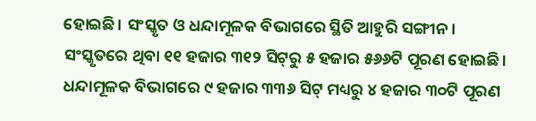ହୋଇଛି। ସଂସ୍କୃତ ଓ ଧନ୍ଦାମୂଳକ ବିଭାଗରେ ସ୍ଥିତି ଆହୁରି ସଙ୍ଗୀନ। ସଂସ୍କୃତରେ ଥିବା ୧୧ ହଜାର ୩୧୨ ସିଟ୍‌ରୁ ୫ ହଜାର ୫୬୬ଟି ପୂରଣ ହୋଇଛି। ଧନ୍ଦାମୂଳକ ବିଭାଗରେ ୯ ହଜାର ୩୩୬ ସିଟ୍‌ ମଧ୍ୟରୁ ୪ ହଜାର ୩୦ଟି ପୂରଣ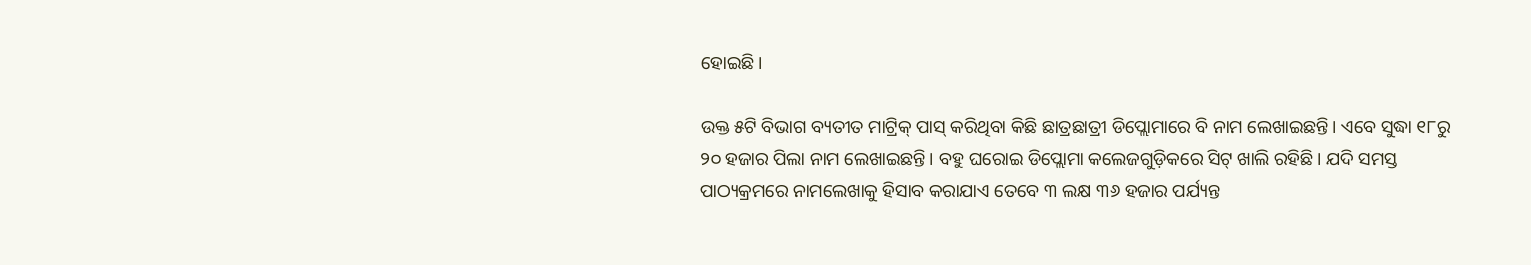ହୋଇଛି।

ଉକ୍ତ ୫ଟି ବିଭାଗ ବ୍ୟତୀତ ମାଟ୍ରିକ୍‌ ପାସ୍‌ କରିଥିବା କିଛି ଛାତ୍ରଛାତ୍ରୀ ଡିପ୍ଲୋମାରେ ବି ନାମ ଲେଖାଇଛନ୍ତି। ଏବେ ସୁଦ୍ଧା ୧୮ରୁ ୨୦ ହଜାର ପିଲା ନାମ ଲେଖାଇଛନ୍ତି। ବହୁ ଘରୋଇ ଡିପ୍ଲୋମା କଲେଜଗୁଡ଼ିକରେ ସିଟ୍‌ ଖାଲି ରହିଛି। ଯଦି ସମସ୍ତ ପାଠ୍ୟକ୍ରମରେ ନାମଲେଖାକୁ ହିସାବ କରାଯାଏ ତେବେ ୩ ଲକ୍ଷ ୩୬ ହଜାର ପର୍ଯ୍ୟନ୍ତ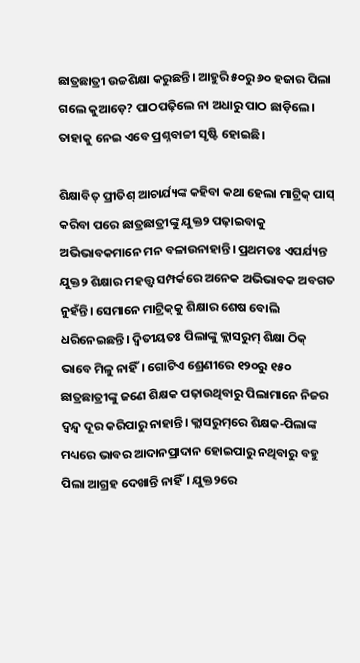ଛାତ୍ରଛାତ୍ରୀ ଉଚ୍ଚଶିକ୍ଷା କରୁଛନ୍ତି। ଆହୁରି ୫୦ରୁ ୬୦ ହଜାର ପିଲା ଗଲେ କୁଆଡ଼େ? ପାଠପଢ଼ିଲେ ନା ଅଧାରୁ ପାଠ ଛାଡ଼ିଲେ। ତାହାକୁ ନେଇ ଏବେ ପ୍ରଶ୍ନବାଚ୍ଚୀ ସୃଷ୍ଟି ହୋଇଛି।

ଶିକ୍ଷାବିତ୍‌ ପ୍ରୀତିଶ୍‌ ଆଚାର୍ଯ୍ୟଙ୍କ କହିବା କଥା ହେଲା ମାଟ୍ରିକ୍‌ ପାସ୍‌ କରିବା ପରେ ଛାତ୍ରଛାତ୍ରୀଙ୍କୁ ଯୁକ୍ତ୨ ପଢ଼ାଇବାକୁ ଅଭିଭାବକମାନେ ମନ ବଳାଉନାହାନ୍ତି। ପ୍ରଥମତଃ ଏପର୍ଯ୍ୟନ୍ତ ଯୁକ୍ତ୨ ଶିକ୍ଷାର ମହତ୍ତ୍ବ ସମ୍ପର୍କରେ ଅନେକ ଅଭିଭାବକ ଅବଗତ ନୁହଁନ୍ତି। ସେମାନେ ମାଟ୍ରିକ୍‌କୁ ଶିକ୍ଷାର ଶେଷ ବୋଲି ଧରିନେଇଛନ୍ତି। ଦ୍ବିତୀୟତଃ ପିଲାଙ୍କୁ କ୍ଲାସରୁମ୍‌ ଶିକ୍ଷା ଠିକ୍‌ ଭାବେ ମିଳୁ ନାହିଁ। ଗୋଟିଏ ଶ୍ରେଣୀରେ ୧୨୦ରୁ ୧୫୦ ଛାତ୍ରଛାତ୍ରୀଙ୍କୁ ଜଣେ ଶିକ୍ଷକ ପଢ଼ାଉଥିବାରୁ ପିଲାମାନେ ନିଜର ଦ୍ବନ୍ଦ୍ବ ଦୂର କରିପାରୁ ନାହାନ୍ତି। କ୍ଲାସରୁମ୍‌ରେ ଶିକ୍ଷକ-ପିଲାଙ୍କ ମଧ୍ୟରେ ଭାବର ଆଦାନପ୍ରାଦାନ ହୋଇପାରୁ ନଥିବାରୁ ବହୁ ପିଲା ଆଗ୍ରହ ଦେଖାନ୍ତି ନାହିଁ। ଯୁକ୍ତ୨ରେ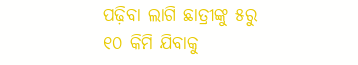ପଢ଼ିବା ଲାଗି ଛାତ୍ରୀଙ୍କୁ ୫ରୁ ୧୦ କିମି ‌ଯିବାକୁ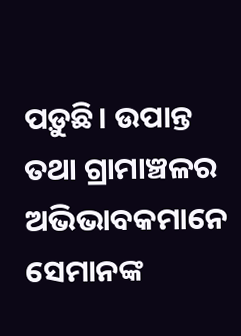ପଡ଼ୁଛି। ଉପାନ୍ତ ତଥା ଗ୍ରାମାଞ୍ଚଳର ଅଭିଭାବକମା‌ନେ ସେମାନଙ୍କ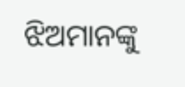ଝିଅମାନଙ୍କୁ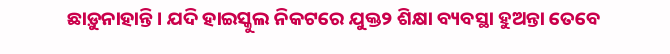ଛାଡ଼ୁନାହାନ୍ତି। ଯଦି ହାଇ‌ସ୍କୁଲ ନିକଟରେ ଯୁକ୍ତ୨ ଶିକ୍ଷା ବ୍ୟବସ୍ଥା ହୁଅନ୍ତା ତେବେ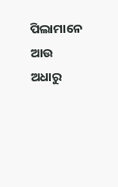ପିଲାମାନେ ଆଉ ଅଧାରୁ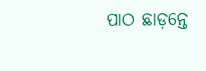ପାଠ ଛାଡ଼ନ୍ତେ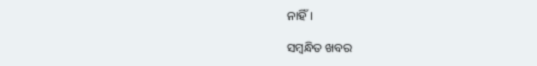ନାହିଁ।

ସମ୍ବନ୍ଧିତ ଖବର